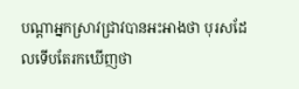បណ្តាអ្នកស្រាវជ្រាវបានអះអាងថា បុរសដែលទើបតែរកឃើញថា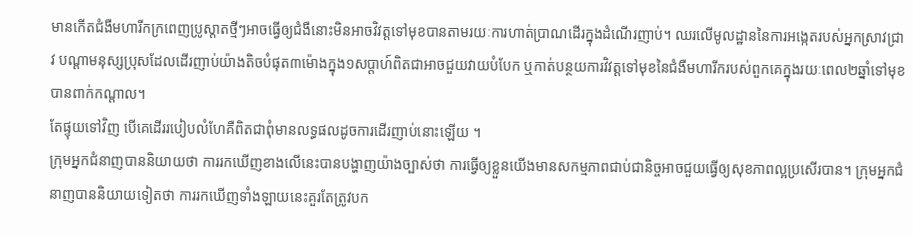មានកើតជំងឺមហារីកក្រពេញប្រូស្តាតថ្មីៗអាចធ្វើឲ្យជំងឺនោះមិនអាចវិវត្តទៅមុខបានតាមរយៈការហាត់ប្រាណដើរក្នុងដំណើរញាប់។ ឈរលើមូលដ្ឋាននៃការអង្កេតរបស់អ្នកស្រាវជ្រាវ បណ្តាមនុស្សប្រុសដែលដើរញាប់យ៉ាងតិចបំផុត៣ម៉ោងក្នុង១សប្តាហ៍ពិតជាអាចជួយវាយបំបែក ឬកាត់បន្ថយការវិវត្តទៅមុខនៃជំងឺមហារីករបស់ពួកគេក្នុងរយៈពេល២ឆ្នាំទៅមុខបានពាក់កណ្តាល។
តែផ្ទុយទៅវិញ បើគេដើររបៀបលំហែគឺពិតជាពុំមានលទ្ធផលដូចការដើរញាប់នោះឡើយ ។
ក្រុមអ្នកជំនាញបាននិយាយថា ការរកឃើញខាងលើនេះបានបង្ហាញយ៉ាងច្បាស់ថា ការធ្វើឲ្យខ្លួនយើងមានសកម្មភាពជាប់ជានិច្ចអាចជួយធ្វើឲ្យសុខភាពល្អប្រសើរបាន។ ក្រុមអ្នកជំនាញបាននិយាយទៀតថា ការរកឃើញទាំងឡាយនេះគួរតែត្រូវបក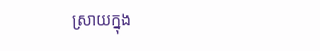ស្រាយក្នុង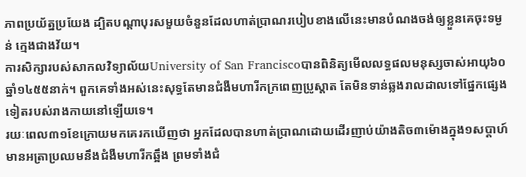ភាពប្រយ័ត្នប្រយែង ដ្បិតបណ្តាបុរសមួយចំនួនដែលហាត់ប្រាណរបៀបខាងលើនេះមានបំណងចង់ឲ្យខ្លួនគេចុះទម្ងន់ ក្មេងជាងវ័យ។
ការសិក្សារបស់សាកលវិទ្យាល័យUniversity of San Franciscoបានពិនិត្យមើលលទ្ធផលមនុស្សចាស់អាយុ៦០ឆ្នាំ១៤៥៥នាក់។ ពួកគេទាំងអស់នេះសុទ្ធតែមានជំងឺមហារីកក្រពេញប្រូស្តាត តែមិនទាន់ឆ្លងរាលដាលទៅផ្នែកផ្សេងទៀតរបស់រាងកាយនៅឡើយទេ។
រយៈពេល៣១ខែក្រោយមកគេរកឃើញថា អ្នកដែលបានហាត់ប្រាណដោយដើរញាប់យ៉ាងតិច៣ម៉ោងក្នុង១សប្តាហ៍មានអត្រាប្រឈមនឹងជំងឺមហារីកឆ្អឹង ព្រមទាំងជំ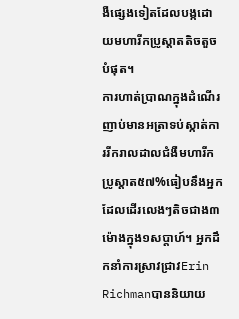ងឺផ្សេងទៀតដែលបង្កដោយមហារីកប្រូស្តាតតិចតួចបំផុត។
ការហាត់ប្រាណក្នុងដំណើរញាប់មានអត្រាទប់ស្កាត់ការរីករាលដាលជំងឺមហារីកប្រូស្តាត៥៧%ធៀបនឹងអ្នកដែលដើរលេងៗតិចជាង៣ម៉ោងក្នុង១សប្តាហ៍។ អ្នកដឹកនាំការស្រាវជ្រាវErin Richmanបាននិយាយ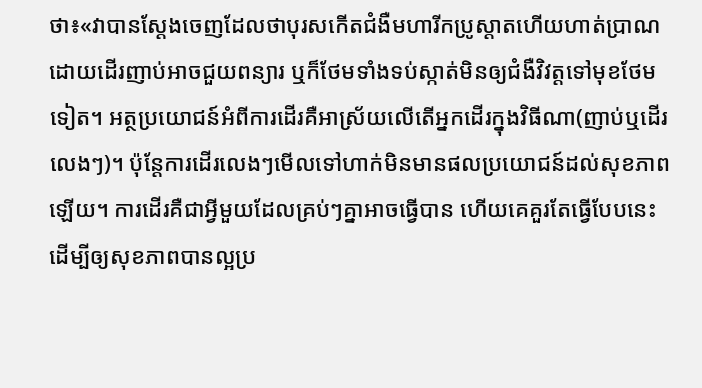ថា៖«វាបានស្តែងចេញដែលថាបុរសកើតជំងឺមហារីកប្រូស្តាតហើយហាត់ប្រាណដោយដើរញាប់អាចជួយពន្យារ ឬក៏ថែមទាំងទប់ស្កាត់មិនឲ្យជំងឺវិវត្តទៅមុខថែមទៀត។ អត្ថប្រយោជន៍អំពីការដើរគឺអាស្រ័យលើតើអ្នកដើរក្នុងវិធីណា(ញាប់ឬដើរលេងៗ)។ ប៉ុន្តែការដើរលេងៗមើលទៅហាក់មិនមានផលប្រយោជន៍ដល់សុខភាពឡើយ។ ការដើរគឺជាអ្វីមួយដែលគ្រប់ៗគ្នាអាចធ្វើបាន ហើយគេគួរតែធ្វើបែបនេះដើម្បីឲ្យសុខភាពបានល្អប្រ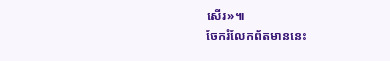សើរ»៕
ចែករំលែកព័តមាននេះ